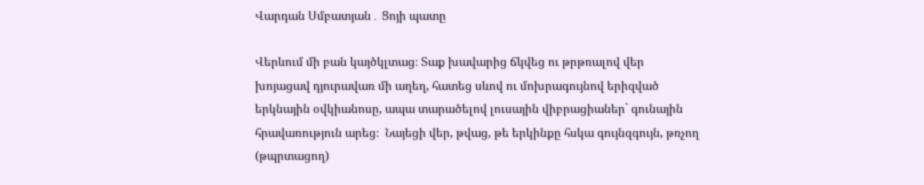Վարդան Սմբատյան․ Ցոյի պատը

Վերևում մի բան կայծկլտաց։ Տաք խավարից ճկվեց ու թրթռալով վեր խոյացավ դյուրավառ մի աղեղ, հատեց սևով ու մոխրագույնով երիզված երկնային օվկիանոսը, ապա տարածելով լուսային վիբրացիաներ` գունային հրավառություն արեց։  Նայեցի վեր, թվաց, թե երկինքը հսկա գույնզգույն, թռչող (թպրտացող)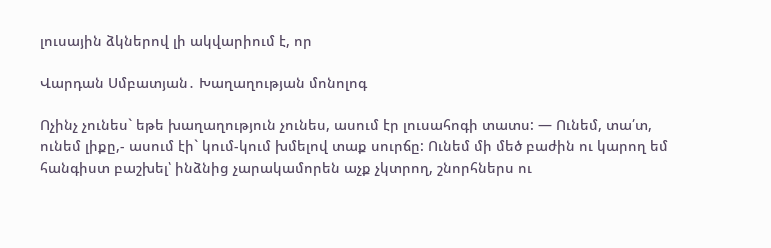լուսային ձկներով լի ակվարիում է, որ

Վարդան Սմբատյան․ Խաղաղության մոնոլոգ

Ոչինչ չունես` եթե խաղաղություն չունես, ասում էր լուսահոգի տատս: — Ունեմ, տա՛տ, ունեմ լիքը,- ասում էի` կում-կում խմելով տաք սուրճը: Ունեմ մի մեծ բաժին ու կարող եմ հանգիստ բաշխել՝ ինձնից չարակամորեն աչք չկտրող, շնորհներս ու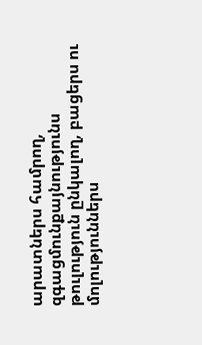արատներս համրող, զգացմունքայնությունս թուլություն ընկալող, բացերս ու մոլություններս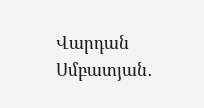Վարդան Սմբատյան․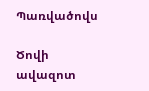Պառվածովս

Ծովի ավազոտ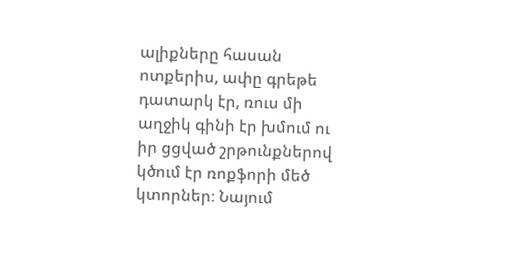ալիքները հասան ոտքերիս, ափը գրեթե դատարկ էր, ռուս մի աղջիկ գինի էր խմում ու իր ցցված շրթունքներով կծում էր ռոքֆորի մեծ կտորներ։ Նայում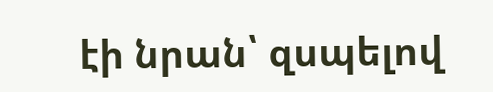էի նրան՝ զսպելով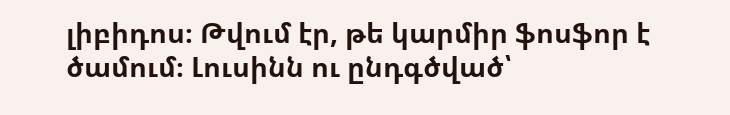լիբիդոս։ Թվում էր, թե կարմիր ֆոսֆոր է ծամում։ Լուսինն ու ընդգծված՝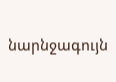նարնջագույն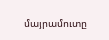մայրամուտը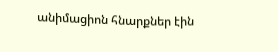անիմացիոն հնարքներ էին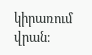կիրառում վրան։